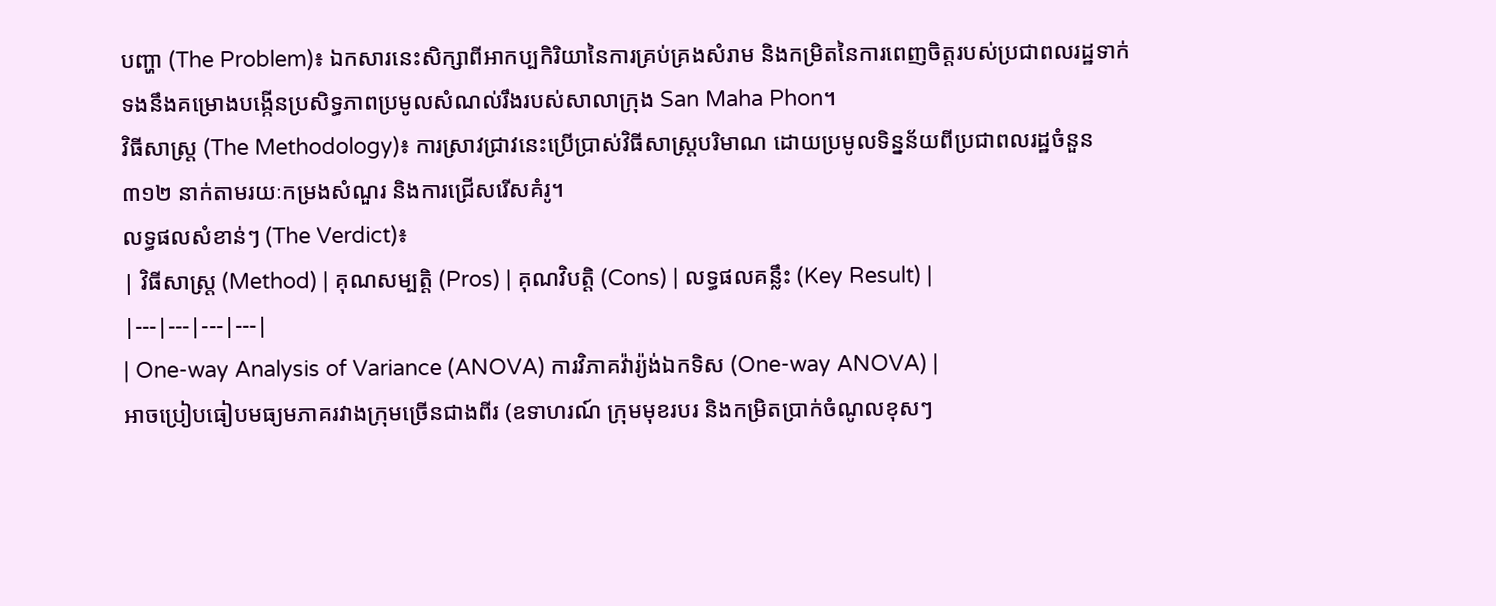បញ្ហា (The Problem)៖ ឯកសារនេះសិក្សាពីអាកប្បកិរិយានៃការគ្រប់គ្រងសំរាម និងកម្រិតនៃការពេញចិត្តរបស់ប្រជាពលរដ្ឋទាក់ទងនឹងគម្រោងបង្កើនប្រសិទ្ធភាពប្រមូលសំណល់រឹងរបស់សាលាក្រុង San Maha Phon។
វិធីសាស្ត្រ (The Methodology)៖ ការស្រាវជ្រាវនេះប្រើប្រាស់វិធីសាស្ត្របរិមាណ ដោយប្រមូលទិន្នន័យពីប្រជាពលរដ្ឋចំនួន ៣១២ នាក់តាមរយៈកម្រងសំណួរ និងការជ្រើសរើសគំរូ។
លទ្ធផលសំខាន់ៗ (The Verdict)៖
| វិធីសាស្ត្រ (Method) | គុណសម្បត្តិ (Pros) | គុណវិបត្តិ (Cons) | លទ្ធផលគន្លឹះ (Key Result) |
|---|---|---|---|
| One-way Analysis of Variance (ANOVA) ការវិភាគវ៉ារ្យ៉ង់ឯកទិស (One-way ANOVA) |
អាចប្រៀបធៀបមធ្យមភាគរវាងក្រុមច្រើនជាងពីរ (ឧទាហរណ៍ ក្រុមមុខរបរ និងកម្រិតប្រាក់ចំណូលខុសៗ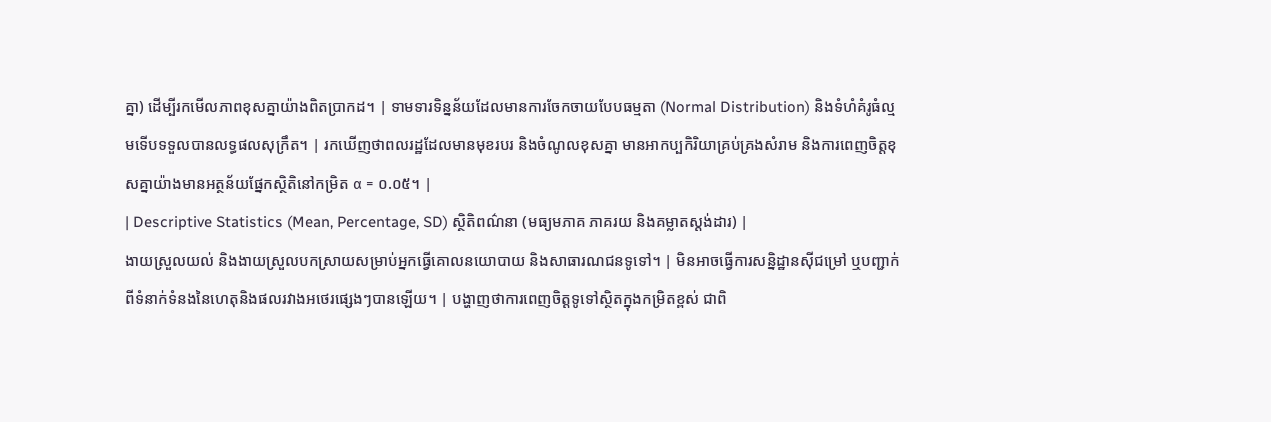គ្នា) ដើម្បីរកមើលភាពខុសគ្នាយ៉ាងពិតប្រាកដ។ | ទាមទារទិន្នន័យដែលមានការចែកចាយបែបធម្មតា (Normal Distribution) និងទំហំគំរូធំល្មមទើបទទួលបានលទ្ធផលសុក្រឹត។ | រកឃើញថាពលរដ្ឋដែលមានមុខរបរ និងចំណូលខុសគ្នា មានអាកប្បកិរិយាគ្រប់គ្រងសំរាម និងការពេញចិត្តខុសគ្នាយ៉ាងមានអត្ថន័យផ្នែកស្ថិតិនៅកម្រិត α = ០.០៥។ |
| Descriptive Statistics (Mean, Percentage, SD) ស្ថិតិពណ៌នា (មធ្យមភាគ ភាគរយ និងគម្លាតស្តង់ដារ) |
ងាយស្រួលយល់ និងងាយស្រួលបកស្រាយសម្រាប់អ្នកធ្វើគោលនយោបាយ និងសាធារណជនទូទៅ។ | មិនអាចធ្វើការសន្និដ្ឋានស៊ីជម្រៅ ឬបញ្ជាក់ពីទំនាក់ទំនងនៃហេតុនិងផលរវាងអថេរផ្សេងៗបានឡើយ។ | បង្ហាញថាការពេញចិត្តទូទៅស្ថិតក្នុងកម្រិតខ្ពស់ ជាពិ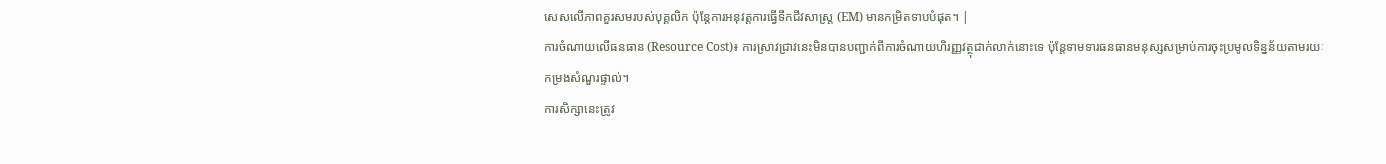សេសលើភាពគួរសមរបស់បុគ្គលិក ប៉ុន្តែការអនុវត្តការធ្វើទឹកជីវសាស្រ្ត (EM) មានកម្រិតទាបបំផុត។ |
ការចំណាយលើធនធាន (Resource Cost)៖ ការស្រាវជ្រាវនេះមិនបានបញ្ជាក់ពីការចំណាយហិរញ្ញវត្ថុជាក់លាក់នោះទេ ប៉ុន្តែទាមទារធនធានមនុស្សសម្រាប់ការចុះប្រមូលទិន្នន័យតាមរយៈកម្រងសំណួរផ្ទាល់។
ការសិក្សានេះត្រូវ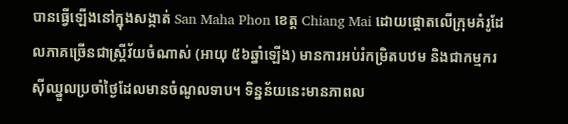បានធ្វើឡើងនៅក្នុងសង្កាត់ San Maha Phon ខេត្ត Chiang Mai ដោយផ្តោតលើក្រុមគំរូដែលភាគច្រើនជាស្ត្រីវ័យចំណាស់ (អាយុ ៥៦ឆ្នាំឡើង) មានការអប់រំកម្រិតបឋម និងជាកម្មករស៊ីឈ្នួលប្រចាំថ្ងៃដែលមានចំណូលទាប។ ទិន្នន័យនេះមានភាពល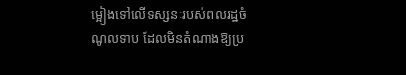ម្អៀងទៅលើទស្សនៈរបស់ពលរដ្ឋចំណូលទាប ដែលមិនតំណាងឱ្យប្រ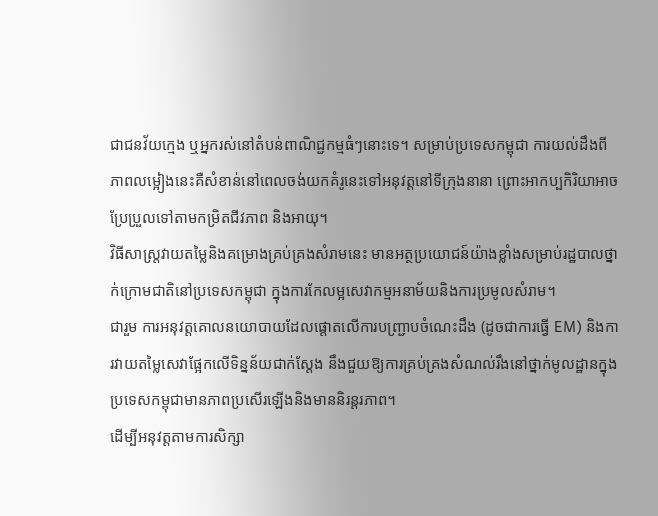ជាជនវ័យក្មេង ឬអ្នករស់នៅតំបន់ពាណិជ្ជកម្មធំៗនោះទេ។ សម្រាប់ប្រទេសកម្ពុជា ការយល់ដឹងពីភាពលម្អៀងនេះគឺសំខាន់នៅពេលចង់យកគំរូនេះទៅអនុវត្តនៅទីក្រុងនានា ព្រោះអាកប្បកិរិយាអាចប្រែប្រួលទៅតាមកម្រិតជីវភាព និងអាយុ។
វិធីសាស្ត្រវាយតម្លៃនិងគម្រោងគ្រប់គ្រងសំរាមនេះ មានអត្ថប្រយោជន៍យ៉ាងខ្លាំងសម្រាប់រដ្ឋបាលថ្នាក់ក្រោមជាតិនៅប្រទេសកម្ពុជា ក្នុងការកែលម្អសេវាកម្មអនាម័យនិងការប្រមូលសំរាម។
ជារួម ការអនុវត្តគោលនយោបាយដែលផ្តោតលើការបញ្ជ្រាបចំណេះដឹង (ដូចជាការធ្វើ EM) និងការវាយតម្លៃសេវាផ្អែកលើទិន្នន័យជាក់ស្តែង នឹងជួយឱ្យការគ្រប់គ្រងសំណល់រឹងនៅថ្នាក់មូលដ្ឋានក្នុងប្រទេសកម្ពុជាមានភាពប្រសើរឡើងនិងមាននិរន្តរភាព។
ដើម្បីអនុវត្តតាមការសិក្សា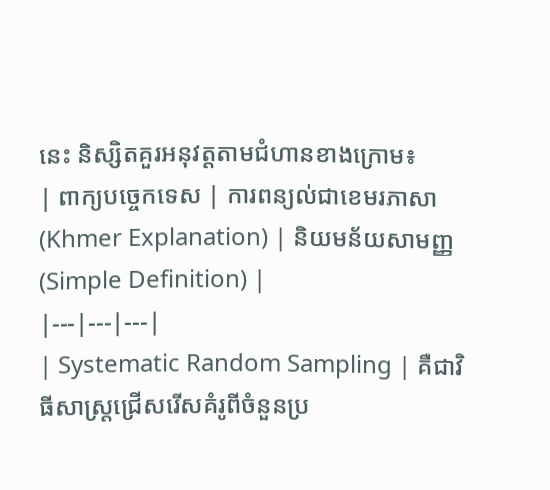នេះ និស្សិតគួរអនុវត្តតាមជំហានខាងក្រោម៖
| ពាក្យបច្ចេកទេស | ការពន្យល់ជាខេមរភាសា (Khmer Explanation) | និយមន័យសាមញ្ញ (Simple Definition) |
|---|---|---|
| Systematic Random Sampling | គឺជាវិធីសាស្ត្រជ្រើសរើសគំរូពីចំនួនប្រ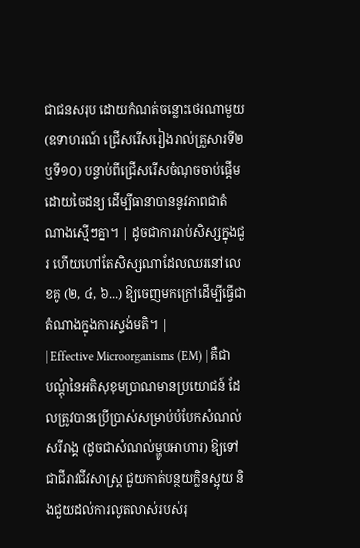ជាជនសរុប ដោយកំណត់ចន្លោះថេរណាមួយ (ឧទាហរណ៍ ជ្រើសរើសរៀងរាល់គ្រួសារទី២ ឬទី១០) បន្ទាប់ពីជ្រើសរើសចំណុចចាប់ផ្តើមដោយចៃដន្យ ដើម្បីធានាបាននូវភាពជាតំណាងស្មើៗគ្នា។ | ដូចជាការរាប់សិស្សក្នុងជួរ ហើយហៅតែសិស្សណាដែលឈរនៅលេខគូ (២, ៤, ៦...) ឱ្យចេញមកក្រៅដើម្បីធ្វើជាតំណាងក្នុងការស្ទង់មតិ។ |
| Effective Microorganisms (EM) | គឺជាបណ្តុំនៃអតិសុខុមប្រាណមានប្រយោជន៍ ដែលត្រូវបានប្រើប្រាស់សម្រាប់បំបែកសំណល់សរីរាង្គ (ដូចជាសំណល់ម្ហូបអាហារ) ឱ្យទៅជាជីរាវជីវសាស្រ្ត ជួយកាត់បន្ថយក្លិនស្អុយ និងជួយដល់ការលូតលាស់របស់រុ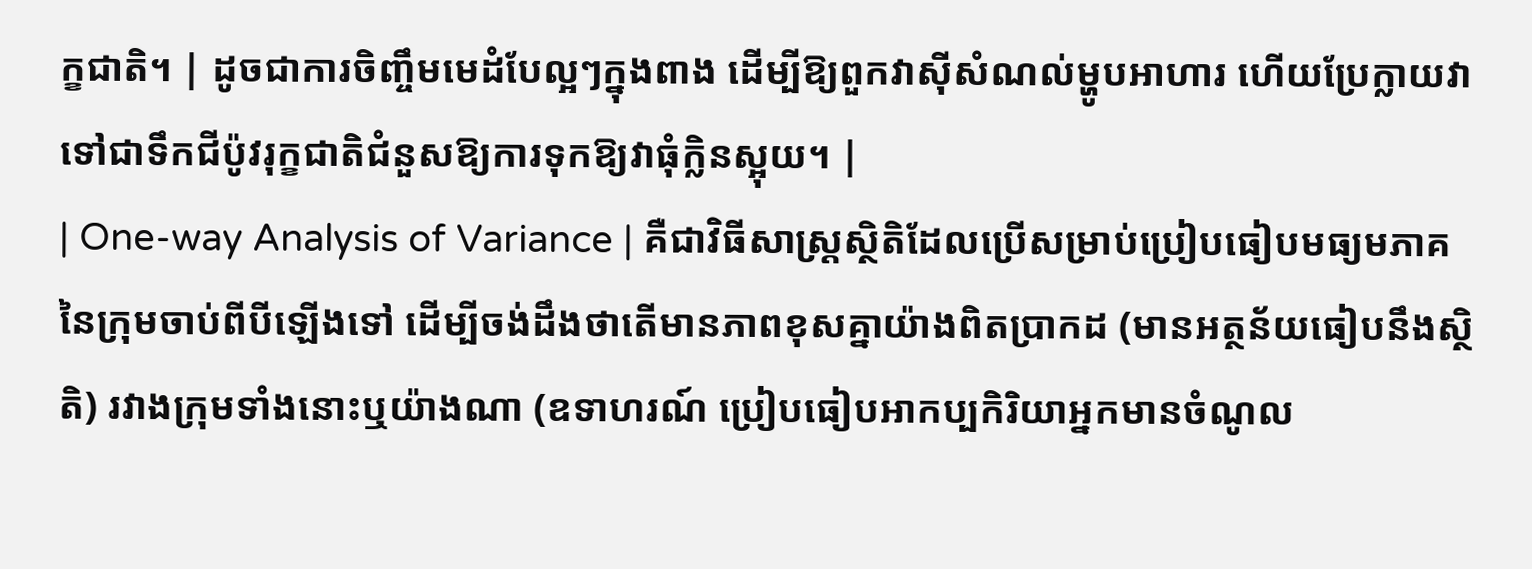ក្ខជាតិ។ | ដូចជាការចិញ្ចឹមមេដំបែល្អៗក្នុងពាង ដើម្បីឱ្យពួកវាស៊ីសំណល់ម្ហូបអាហារ ហើយប្រែក្លាយវាទៅជាទឹកជីប៉ូវរុក្ខជាតិជំនួសឱ្យការទុកឱ្យវាធុំក្លិនស្អុយ។ |
| One-way Analysis of Variance | គឺជាវិធីសាស្ត្រស្ថិតិដែលប្រើសម្រាប់ប្រៀបធៀបមធ្យមភាគនៃក្រុមចាប់ពីបីឡើងទៅ ដើម្បីចង់ដឹងថាតើមានភាពខុសគ្នាយ៉ាងពិតប្រាកដ (មានអត្ថន័យធៀបនឹងស្ថិតិ) រវាងក្រុមទាំងនោះឬយ៉ាងណា (ឧទាហរណ៍ ប្រៀបធៀបអាកប្បកិរិយាអ្នកមានចំណូល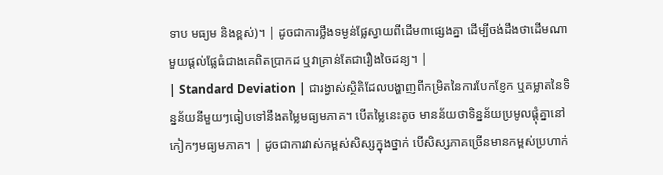ទាប មធ្យម និងខ្ពស់)។ | ដូចជាការថ្លឹងទម្ងន់ផ្លែស្វាយពីដើម៣ផ្សេងគ្នា ដើម្បីចង់ដឹងថាដើមណាមួយផ្តល់ផ្លែធំជាងគេពិតប្រាកដ ឬវាគ្រាន់តែជារឿងចៃដន្យ។ |
| Standard Deviation | ជារង្វាស់ស្ថិតិដែលបង្ហាញពីកម្រិតនៃការបែកខ្ញែក ឬគម្លាតនៃទិន្នន័យនីមួយៗធៀបទៅនឹងតម្លៃមធ្យមភាគ។ បើតម្លៃនេះតូច មានន័យថាទិន្នន័យប្រមូលផ្តុំគ្នានៅកៀកៗមធ្យមភាគ។ | ដូចជាការវាស់កម្ពស់សិស្សក្នុងថ្នាក់ បើសិស្សភាគច្រើនមានកម្ពស់ប្រហាក់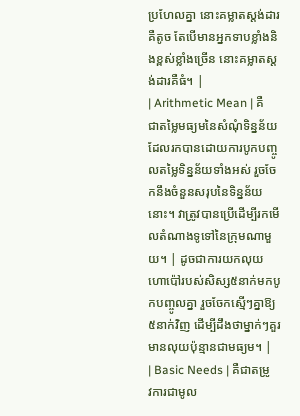ប្រហែលគ្នា នោះគម្លាតស្តង់ដារគឺតូច តែបើមានអ្នកទាបខ្លាំងនិងខ្ពស់ខ្លាំងច្រើន នោះគម្លាតស្តង់ដារគឺធំ។ |
| Arithmetic Mean | គឺជាតម្លៃមធ្យមនៃសំណុំទិន្នន័យ ដែលរកបានដោយការបូកបញ្ចូលតម្លៃទិន្នន័យទាំងអស់ រួចចែកនឹងចំនួនសរុបនៃទិន្នន័យនោះ។ វាត្រូវបានប្រើដើម្បីរកមើលតំណាងទូទៅនៃក្រុមណាមួយ។ | ដូចជាការយកលុយហោប៉ៅរបស់សិស្ស៥នាក់មកបូកបញ្ចូលគ្នា រួចចែកស្មើៗគ្នាឱ្យ៥នាក់វិញ ដើម្បីដឹងថាម្នាក់ៗគួរមានលុយប៉ុន្មានជាមធ្យម។ |
| Basic Needs | គឺជាតម្រូវការជាមូល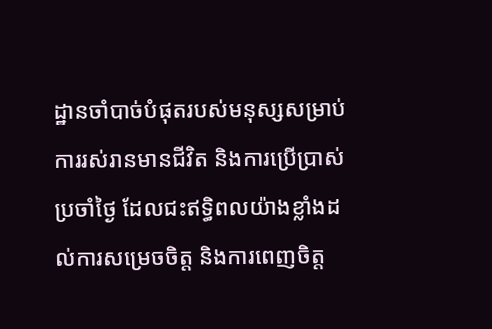ដ្ឋានចាំបាច់បំផុតរបស់មនុស្សសម្រាប់ការរស់រានមានជីវិត និងការប្រើប្រាស់ប្រចាំថ្ងៃ ដែលជះឥទ្ធិពលយ៉ាងខ្លាំងដល់ការសម្រេចចិត្ត និងការពេញចិត្ត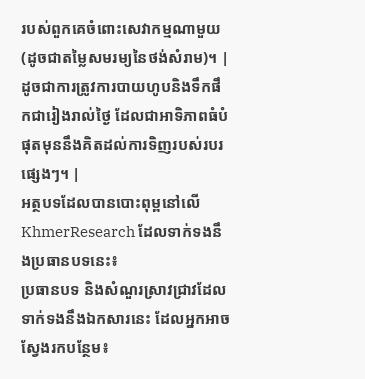របស់ពួកគេចំពោះសេវាកម្មណាមួយ (ដូចជាតម្លៃសមរម្យនៃថង់សំរាម)។ | ដូចជាការត្រូវការបាយហូបនិងទឹកផឹកជារៀងរាល់ថ្ងៃ ដែលជាអាទិភាពធំបំផុតមុននឹងគិតដល់ការទិញរបស់របរផ្សេងៗ។ |
អត្ថបទដែលបានបោះពុម្ពនៅលើ KhmerResearch ដែលទាក់ទងនឹងប្រធានបទនេះ៖
ប្រធានបទ និងសំណួរស្រាវជ្រាវដែលទាក់ទងនឹងឯកសារនេះ ដែលអ្នកអាចស្វែងរកបន្ថែម៖